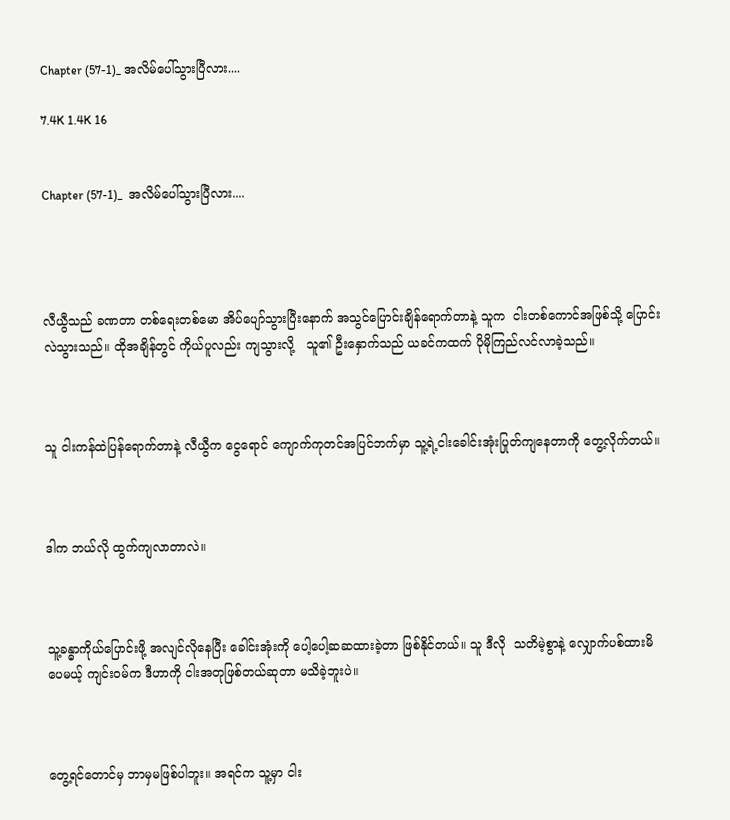Chapter (57-1)_ အလိမ်ပေါ်သွားပြီလား....

7.4K 1.4K 16


Chapter (57-1)_  အလိမ်ပေါ်သွားပြီလား....




လီယွီသည် ခဏတာ တစ်ရေးတစ်မော အိပ်ပျော်သွားပြီးနောက် အသွင်ပြောင်းချိန်ရောက်တာနဲ့ သူက  ငါးတစ်ကောင်အဖြစ်သို့ ပြောင်းလဲသွားသည်။ ထိုအချိန်တွင် ကိုယ်ပူလည်း ကျသွားလို့   သူ၏ ဦးနှောက်သည် ယခင်ကထက် ပိုမိုကြည်လင်လာခဲ့သည်။



သူ ငါးကန်ထဲပြန်ရောက်တာနဲ့ လီယွီက ငွေရောင် ကျောက်ကုတင်အပြင်ဘက်မှာ သူ့ရဲ့ငါးခေါင်းအုံးပြုတ်ကျနေတာကို တွေ့လိုက်တယ်။



ဒါက ဘယ်လို ထွက်ကျလာတာလဲ။



သူ့ခန္ဓာကိုယ်ပြောင်းဖို့ အလျင်လိုနေပြီး ခေါင်းအုံးကို ပေါ့ပေါ့ဆဆထားခဲ့တာ ဖြစ်နိုင်တယ်။ သူ ဒီလို  သတိမဲ့စွာနဲ့ လျှောက်ပစ်ထားမိပေမယ့် ကျင်းဝမ်က ဒီဟာကို ငါးအတုဖြစ်တယ်ဆုတာ မသိခဲ့ဘူးပဲ။



တွေ့ရင်တောင်မှ ဘာမှမဖြစ်ပါဘူး။ အရင်က သူ့မှာ ငါး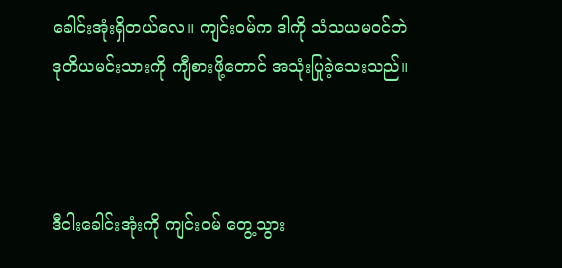ခေါင်းအုံးရှိတယ်လေ။ ကျင်းဝမ်က ဒါကို သံသယမဝင်ဘဲ ဒုတိယမင်းသားကို ကျီစားဖို့တောင် အသုံးပြုခဲ့သေးသည်။



ဒီငါးခေါင်းအုံးကို ကျင်းဝမ် တွေ့သွား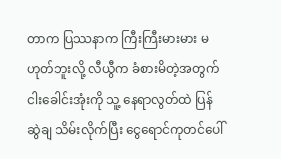တာက ပြဿနာက ကြီးကြီးမားမား မဟုတ်ဘူးလို့ လီယွီက ခံစားမိတဲ့အတွက် ငါးခေါင်းအုံးကို သူ့ နေရာလွတ်ထဲ ပြန်ဆွဲချ သိမ်းလိုက်ပြီး ငွေရောင်ကုတင်ပေါ်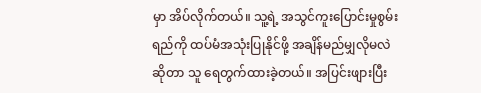မှာ အိပ်လိုက်တယ်။ သူ့ရဲ့ အသွင်ကူးပြောင်းမှုစွမ်းရည်ကို ထပ်မံအသုံးပြုနိုင်ဖို့ အချိန်မည်မျှလိုမလဲဆိုတာ သူ ရေတွက်ထားခဲ့တယ်။ အပြင်းဖျားပြီး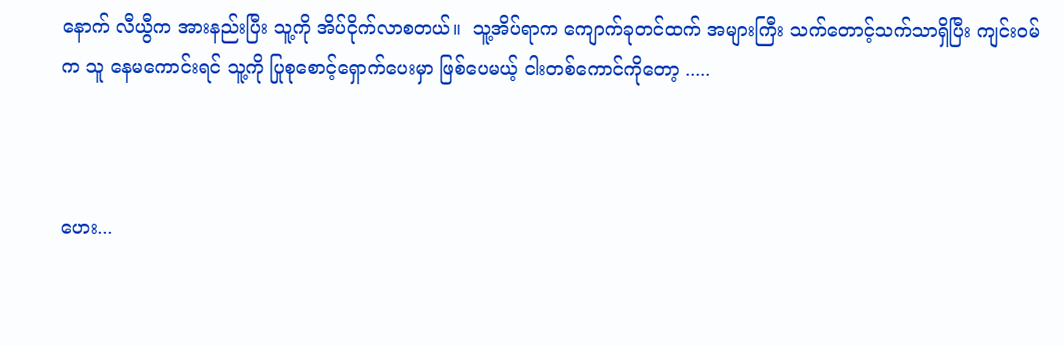နောက် လီယွီက အားနည်းပြီး သူ့ကို အိပ်ငိုက်လာစတယ်။  သူ့အိပ်ရာက ကျောက်ခုတင်ထက် အများကြီး သက်တောင့်သက်သာရှိပြီး ကျင်းဝမ်က သူ နေမကောင်းရင် သူ့ကို ပြုစုစောင့်ရှောက်ပေးမှာ ဖြစ်ပေမယ့် ငါးတစ်ကောင်ကိုတော့ .....



ဟေး...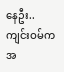နေဦး..ကျင်းဝမ်က အ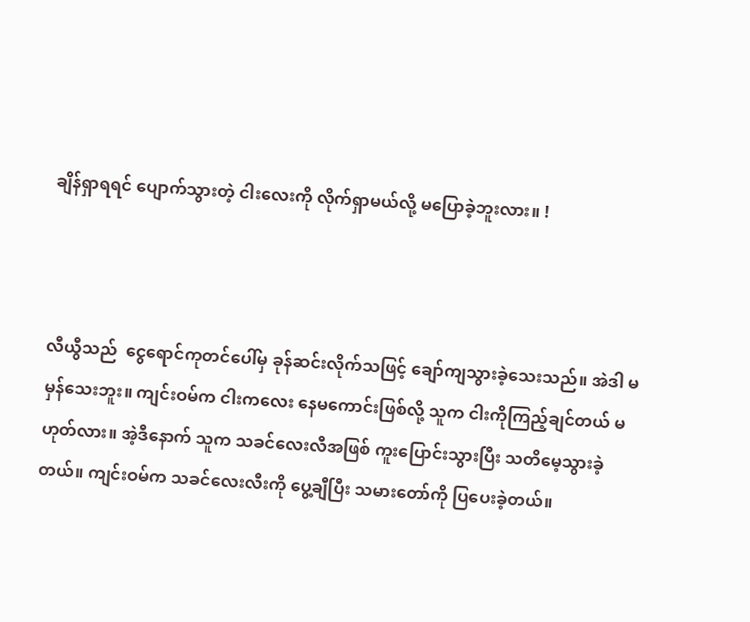ချိန်ရှာရရင် ပျောက်သွားတဲ့ ငါးလေးကို လိုက်ရှာမယ်လို့ မပြောခဲ့ဘူးလား။ !



လီယွီသည်  ငွေရောင်ကုတင်ပေါ်မှ ခုန်ဆင်းလိုက်သဖြင့် ချော်ကျသွားခဲ့သေးသည်။ အဲဒါ မမှန်သေးဘူး။ ကျင်းဝမ်က ငါးကလေး နေမကောင်းဖြစ်လို့ သူက ငါးကိုကြည့်ချင်တယ် မဟုတ်လား။ အဲ့ဒီနောက် သူက သခင်လေးလီအဖြစ် ကူးပြောင်းသွားပြီး သတိမေ့သွားခဲ့တယ်။ ကျင်းဝမ်က သခင်လေးလီးကို ပွေ့ချီပြီး သမားတော်ကို ပြပေးခဲ့တယ်။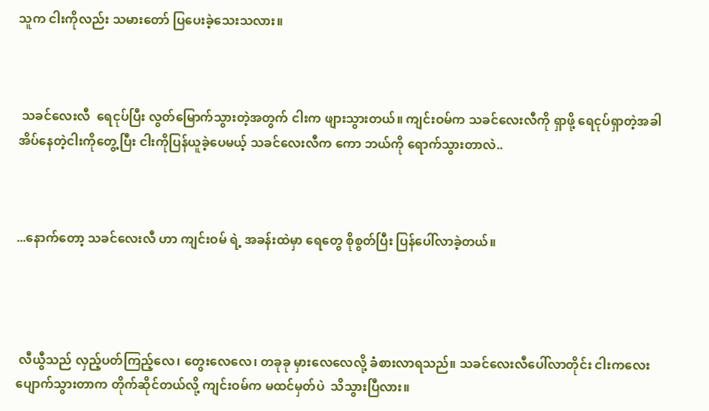သူက ငါးကိုလည်း သမားတော် ပြပေးခဲ့သေးသလား။



 သခင်လေးလီ  ရေငုပ်ပြီး လွတ်မြောက်သွားတဲ့အတွက် ငါးက ဖျားသွားတယ်။ ကျင်းဝမ်က သခင်လေးလီကို ရှာဖို့ ရေငုပ်ရှာတဲ့အခါ အိပ်နေတဲ့ငါးကိုတွေ့ပြီး ငါးကိုပြန်ယူခဲ့ပေမယ့် သခင်လေးလီက ကော ဘယ်ကို ရောက်သွားတာလဲ..



...နောက်တော့ သခင်လေးလီ ဟာ ကျင်းဝမ် ရဲ့ အခန်းထဲမှာ ရေတွေ စိုစွတ်ပြီး ပြန်ပေါ်လာခဲ့တယ်။




 လီယွီသည် လှည့်ပတ်ကြည့်လေ၊ တွေးလေလေ၊ တခုခု မှားလေလေလို့ ခံစားလာရသည်။ သခင်လေးလီပေါ်လာတိုင်း ငါးကလေး ပျောက်သွားတာက တိုက်ဆိုင်တယ်လို့ ကျင်းဝမ်က မထင်မှတ်ပဲ  သိသွားပြီလား။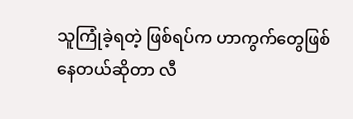သူကြုံခဲ့ရတဲ့ ဖြစ်ရပ်က ဟာကွက်တွေဖြစ်နေတယ်ဆိုတာ လီ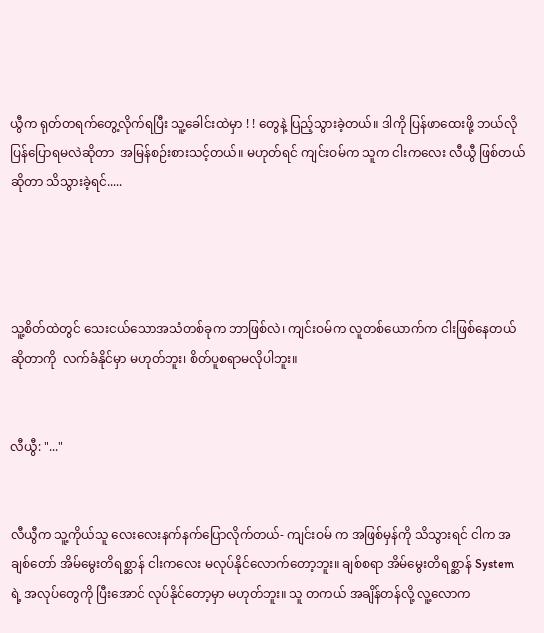ယွီက ရုတ်တရက်တွေ့လိုက်ရပြီး သူ့ခေါင်းထဲမှာ ! ! တွေနဲ့ ပြည့်သွားခဲ့တယ်။ ဒါကို ပြန်ဖာထေးဖို့ ဘယ်လိုပြန်ပြောရမလဲဆိုတာ  အမြန်စဉ်းစားသင့်တယ်။ မဟုတ်ရင် ကျင်းဝမ်က သူက ငါးကလေး လီယွီ ဖြစ်တယ်ဆိုတာ သိသွားခဲ့ရင်.....




သူ့စိတ်ထဲတွင် သေးငယ်သောအသံတစ်ခုက ဘာဖြစ်လဲ၊ ကျင်းဝမ်က လူတစ်ယောက်က ငါးဖြစ်နေတယ်ဆိုတာကို  လက်ခံနိုင်မှာ မဟုတ်ဘူး၊ စိတ်ပူစရာမလိုပါဘူး။


လီယွီ: "..."


လီယွီက သူ့ကိုယ်သူ လေးလေးနက်နက်ပြောလိုက်တယ်- ကျင်းဝမ် က အဖြစ်မှန်ကို သိသွားရင် ငါက အချစ်တော် အိမ်မွေးတိရစ္ဆာန် ငါးကလေး မလုပ်နိုင်လောက်တော့ဘူး။ ချစ်စရာ အိမ်မွေးတိရစ္ဆာန် System ရဲ့ အလုပ်တွေကို ပြီးအောင် လုပ်နိုင်တော့မှာ မဟုတ်ဘူး။ သူ တကယ် အချိန်တန်လို့ လူ့လောက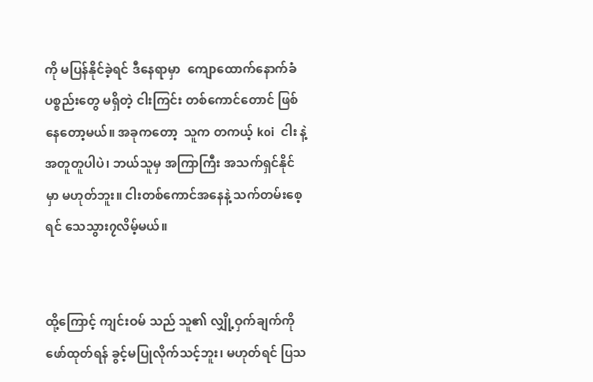ကို မပြန်နိုင်ခဲ့ရင် ဒီနေရာမှာ  ကျောထောက်နောက်ခံ ပစ္စည်းတွေ မရှိတဲ့ ငါးကြင်း တစ်ကောင်တောင် ဖြစ်နေတော့မယ်။ အခုကတော့  သူက တကယ့် koi  ငါး နဲ့ အတူတူပါပဲ၊ ဘယ်သူမှ အကြာကြီး အသက်ရှင်နိုင်မှာ မဟုတ်ဘူး။ ငါးတစ်ကောင်အနေနဲ့ သက်တမ်းစေ့ရင် သေသွား၇လိမ့်မယ်။


ထို့ကြောင့် ကျင်းဝမ် သည် သူ၏ လျှို့ဝှက်ချက်ကို ဖော်ထုတ်ရန် ခွင့်မပြုလိုက်သင့်ဘူး၊ မဟုတ်ရင် ပြသ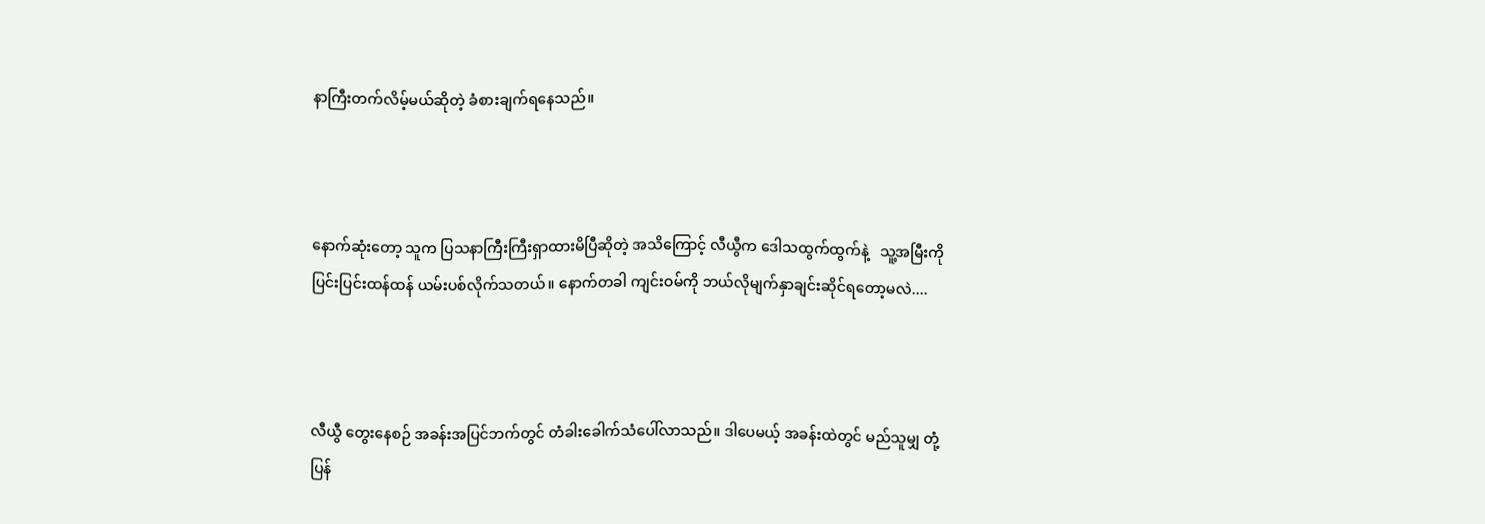နာကြီးတက်လိမ့်မယ်ဆိုတဲ့ ခံစားချက်ရနေသည်။



နောက်ဆုံးတော့ သူက ပြသနာကြီးကြီးရှာထားမိပြီဆိုတဲ့ အသိကြောင့် လီယွီက ဒေါသထွက်ထွက်နဲ့   သူ့အမြီးကို ပြင်းပြင်းထန်ထန် ယမ်းပစ်လိုက်သတယ်။ နောက်တခါ ကျင်းဝမ်ကို ဘယ်လိုမျက်နှာချင်းဆိုင်ရတော့မလဲ....



လီယွီ တွေးနေစဉ် အခန်းအပြင်ဘက်တွင် တံခါးခေါက်သံပေါ်လာသည်။ ဒါပေမယ့် အခန်းထဲတွင် မည်သူမျှ တုံ့ပြန်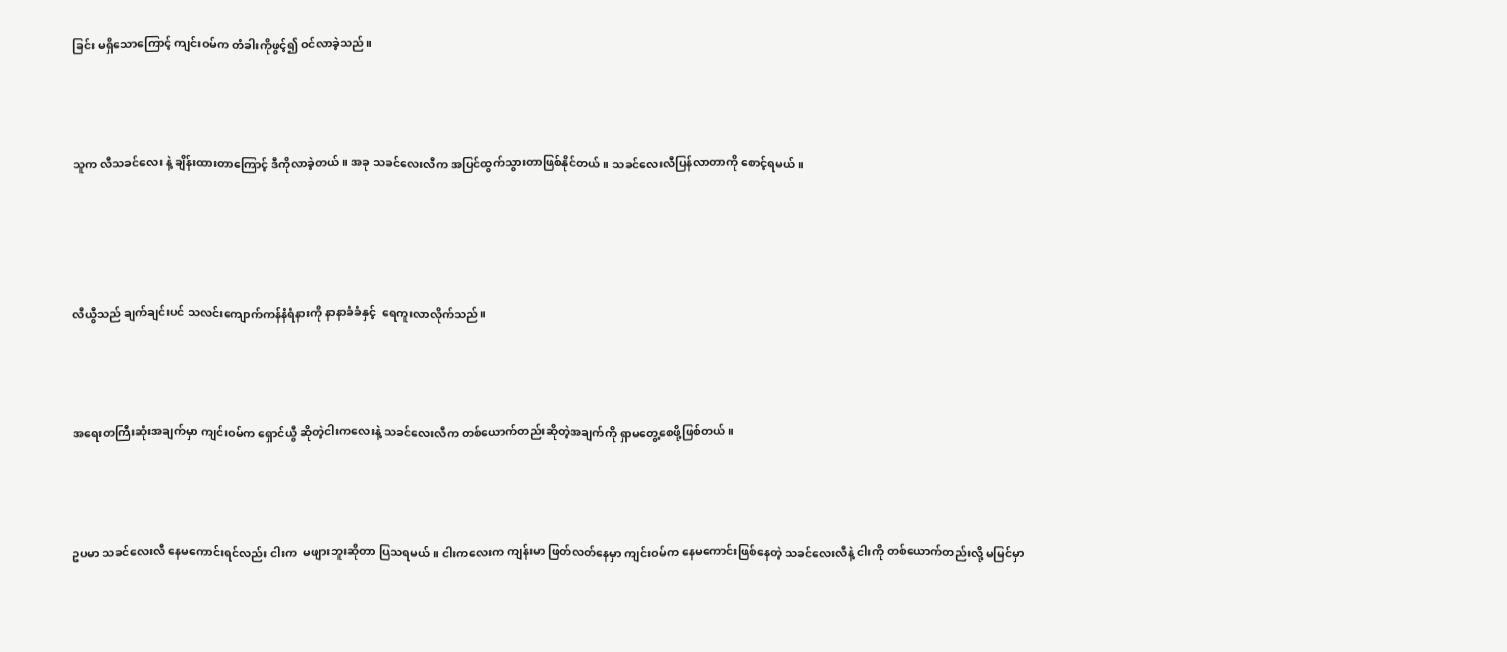ခြင်း မရှိသောကြောင့် ကျင်းဝမ်က တံခါးကိုဖွင့်၍ ဝင်လာခဲ့သည်။



သူက လီသခင်လေး နဲ့ ချိန်းထားတာကြောင့် ဒီကိုလာခဲ့တယ်။ အခု သခင်လေးလီက အပြင်ထွက်သွားတာဖြစ်နိုင်တယ်။ သခင်လေးလီပြန်လာတာကို စောင့်ရမယ်။




လီယွီသည် ချက်ချင်းပင် သလင်းကျောက်ကန်နံရံနားကို နာနာခံခံနှင့်  ရေကူးလာလိုက်သည်။



အရေးတကြီးဆုံးအချက်မှာ ကျင်းဝမ်က ရှောင်ယွီ ဆိုတဲ့ငါးကလေးနဲ့ သခင်လေးလီက တစ်ယောက်တည်းဆိုတဲ့အချက်ကို ရှာမတွေ့စေဖို့ဖြစ်တယ်။



ဥပမာ သခင်လေးလီ နေမကောင်းရင်လည်း ငါးက  မဖျားဘူးဆိုတာ ပြသရမယ်။ ငါးကလေးက ကျန်းမာ ဖြတ်လတ်နေမှာ ကျင်းဝမ်က နေမကောင်းဖြစ်နေတဲ့ သခင်လေးလီနဲ့ ငါးကို တစ်ယောက်တည်းလို့ မမြင်မှာ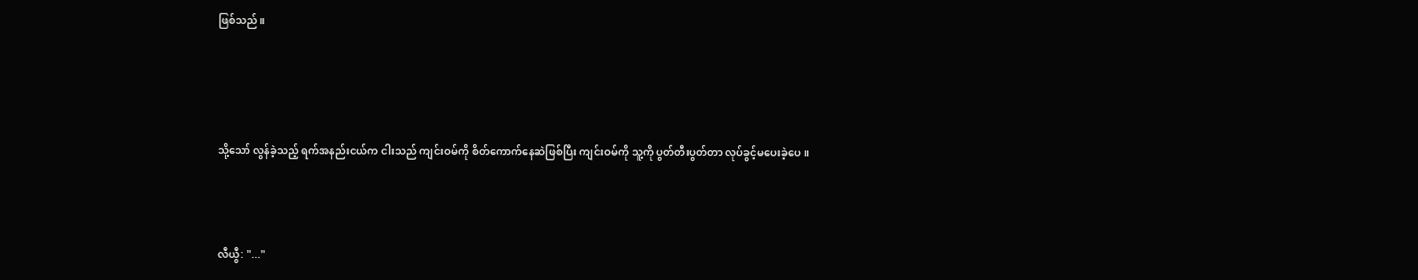ဖြစ်သည်။




သို့သော် လွန်ခဲ့သည့် ရက်အနည်းငယ်က ငါးသည် ကျင်းဝမ်ကို စိတ်ကောက်နေဆဲဖြစ်ပြီး ကျင်းဝမ်ကို သူ့ကို ပွတ်တီးပွတ်တာ လုပ်ခွင့်မပေးခဲ့ပေ။



လီယွီ: "..."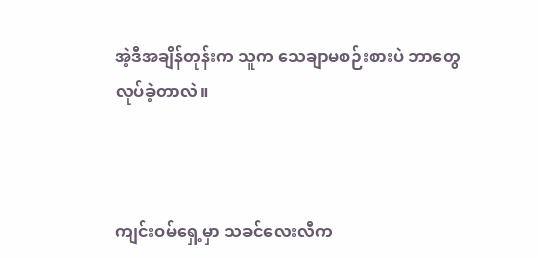အဲ့ဒီအချိန်တုန်းက သူက သေချာမစဉ်းစားပဲ ဘာတွေလုပ်ခဲ့တာလဲ။



ကျင်းဝမ်ရှေ့မှာ သခင်လေးလီက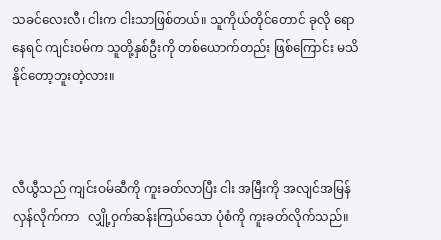သခင်လေးလီ၊ ငါးက ငါးသာဖြစ်တယ်။ သူကိုယ်တိုင်တောင် ခုလို ရောနေရင် ကျင်းဝမ်က သူတို့နှစ်ဦးကို တစ်ယောက်တည်း ဖြစ်ကြောင်း မသိနိုင်တော့ဘူးတဲ့လား။



လီယွီသည် ကျင်းဝမ်ဆီကို ကူးခတ်လာပြီး ငါး အမြီးကို အလျင်အမြန် လှန်လိုက်ကာ   လျှို့ဝှက်ဆန်းကြယ်သော ပုံစံကို ကူးခတ်လိုက်သည်။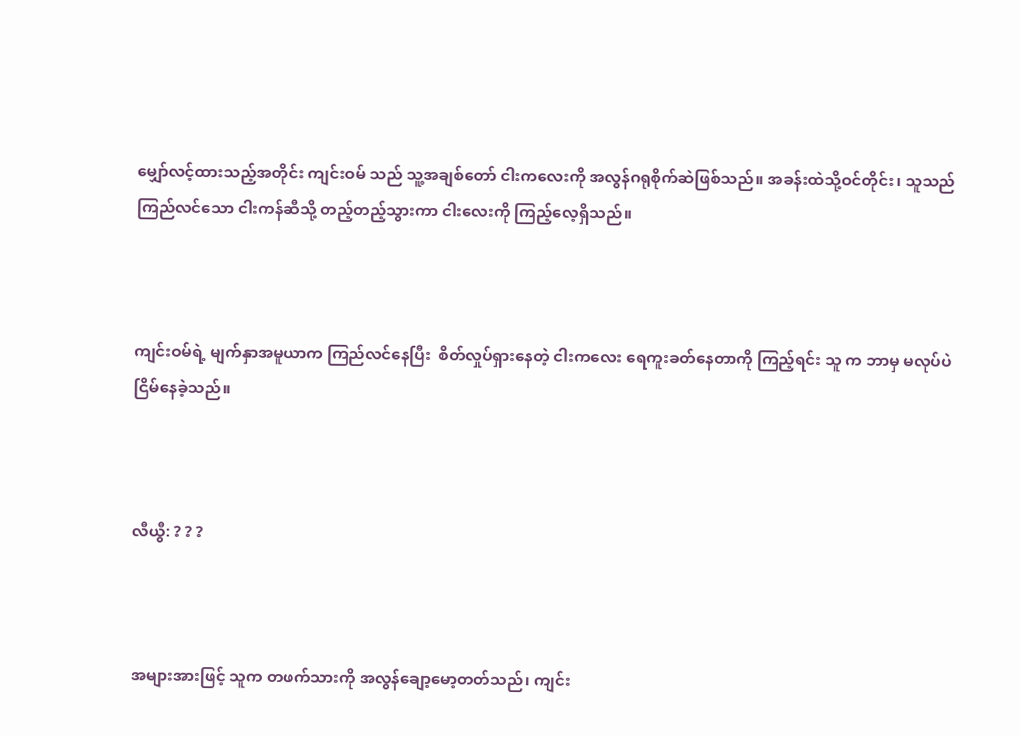မျှော်လင့်ထားသည့်အတိုင်း ကျင်းဝမ် သည် သူ့အချစ်တော် ငါးကလေးကို အလွန်ဂရုစိုက်ဆဲဖြစ်သည်။ အခန်းထဲသို့ဝင်တိုင်း၊ သူသည် ကြည်လင်သော ငါးကန်ဆီသို့ တည့်တည့်သွားကာ ငါးလေးကို ကြည့်လေ့ရှိသည်။



ကျင်းဝမ်ရဲ့ မျက်နှာအမူယာက ကြည်လင်နေပြီး  စိတ်လှုပ်ရှားနေတဲ့ ငါးကလေး ရေကူးခတ်နေတာကို ကြည့်ရင်း သူ က ဘာမှ မလုပ်ပဲ ငြိမ်နေခဲ့သည်။



လီယွီ: ? ? ?



အများအားဖြင့် သူက တဖက်သားကို အလွန်ချော့မော့တတ်သည်၊ ကျင်း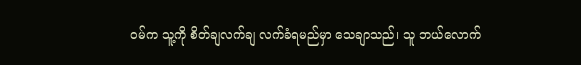ဝမ်က သူ့ကို စိတ်ချလက်ချ လက်ခံရမည်မှာ သေချာသည်၊ သူ ဘယ်လောက်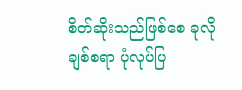စိတ်ဆိုးသည်ဖြစ်စေ ခုလို ချစ်စရာ ပုံလုပ်ပြ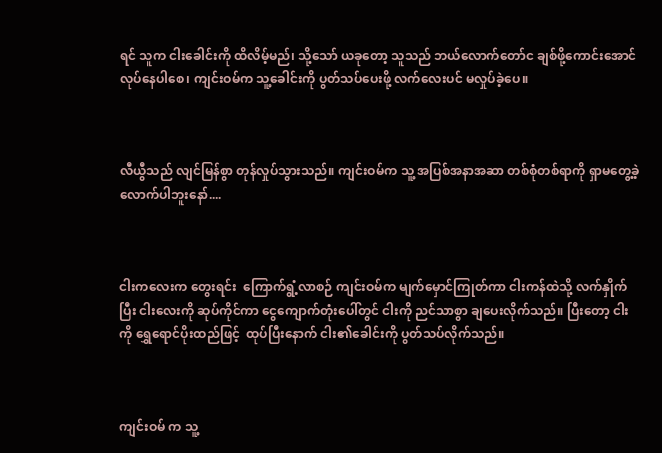ရင် သူက ငါးခေါင်းကို ထိလိမ့်မည်၊ သို့သော် ယခုတော့ သူသည် ဘယ်လောက်တော်င ချစ်ဖို့ကောင်းအောင် လုပ်နေပါစေ၊ ကျင်းဝမ်က သူ့ခေါင်းကို ပွတ်သပ်ပေးဖို့ လက်လေးပင် မလှုပ်ခဲ့ပေ။



လီယွီသည် လျင်မြန်စွာ တုန်လှုပ်သွားသည်။ ကျင်းဝမ်က သူ့ အပြစ်အနာအဆာ တစ်စုံတစ်ရာကို ရှာမတွေ့ခဲ့လောက်ပါဘူးနော်....



ငါးကလေးက တွေးရင်း  ကြောက်ရွံ့လာစဉ် ကျင်းဝမ်က မျက်မှောင်ကြုတ်ကာ ငါးကန်ထဲသို့ လက်နှိုက်ပြီး ငါးလေးကို ဆုပ်ကိုင်ကာ ငွေကျောက်တုံးပေါ်တွင် ငါးကို ညင်သာစွာ ချပေးလိုက်သည်။ ပြီးတော့ ငါးကို ရွှေရောင်ပိုးထည်ဖြင့်  ထုပ်ပြီးနောက် ငါး၏ခေါင်းကို ပွတ်သပ်လိုက်သည်။



ကျင်းဝမ် က သူ့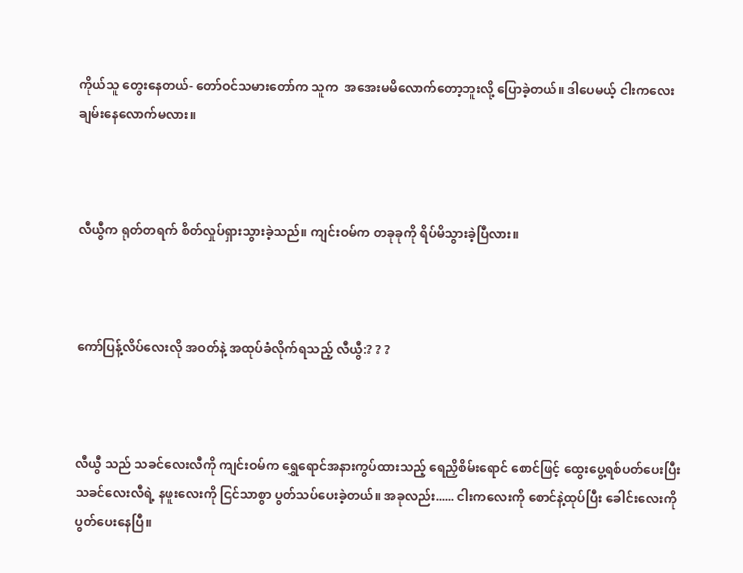ကိုယ်သူ တွေးနေတယ်- တော်ဝင်သမားတော်က သူက  အအေးမမိလောက်တော့ဘူးလို့ ပြောခဲ့တယ်။ ဒါပေမယ့် ငါးကလေး ချမ်းနေလောက်မလား။



လီယွီက ရုတ်တရက် စိတ်လှုပ်ရှားသွားခဲ့သည်။ ကျင်းဝမ်က တခုခုကို ရိပ်မိသွားခဲ့ပြီလား။



ကော်ပြန့်လိပ်လေးလို အဝတ်နဲ့ အထုပ်ခံလိုက်ရသည့် လီယွီ:? ? ?



လီယွီ သည် သခင်လေးလီကို ကျင်းဝမ်က ရွှေရောင်အနားကွပ်ထားသည့် ရေညှိစိမ်းရောင် စောင်ဖြင့် ထွေးပွေ့ရစ်ပတ်ပေးပြီး သခင်လေးလီရဲ့ နဖူးလေးကို ငြင်သာစွာ ပွတ်သပ်ပေးခဲ့တယ်။ အခုလည်း...... ငါးကလေးကို စောင်နဲ့ထုပ်ပြီး ခေါင်းလေးကို ပွတ်ပေးနေပြီ။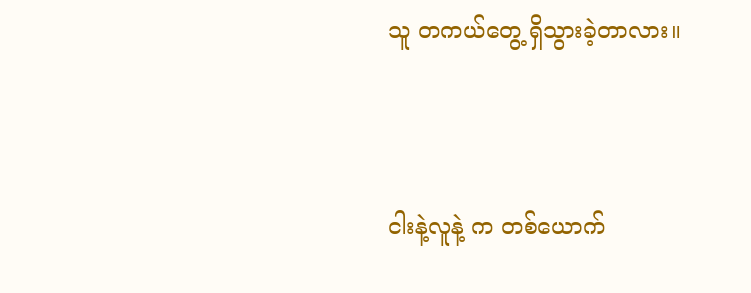သူ တကယ်တွေ့ ရှိသွားခဲ့တာလား။



ငါးနဲ့လူနဲ့ က တစ်ယောက်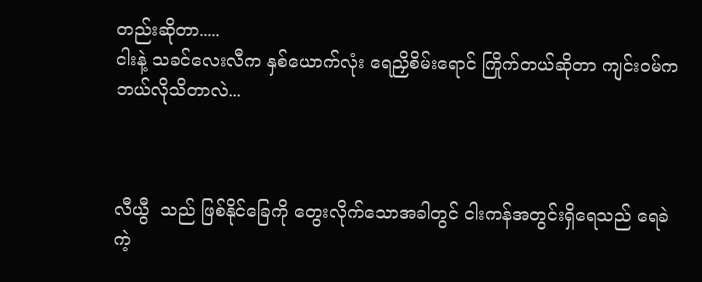တည်းဆိုတာ.....
ငါးနဲ့ သခင်လေးလီက နှစ်ယောက်လုံး ရေညှိစိမ်းရောင် ကြိုက်တယ်ဆိုတာ ကျင်းဝမ်က ဘယ်လိုသိတာလဲ...



လီယွီ  သည် ဖြစ်နိုင်ခြေကို တွေးလိုက်သောအခါတွင် ငါးကန်အတွင်းရှိရေသည် ရေခဲကဲ့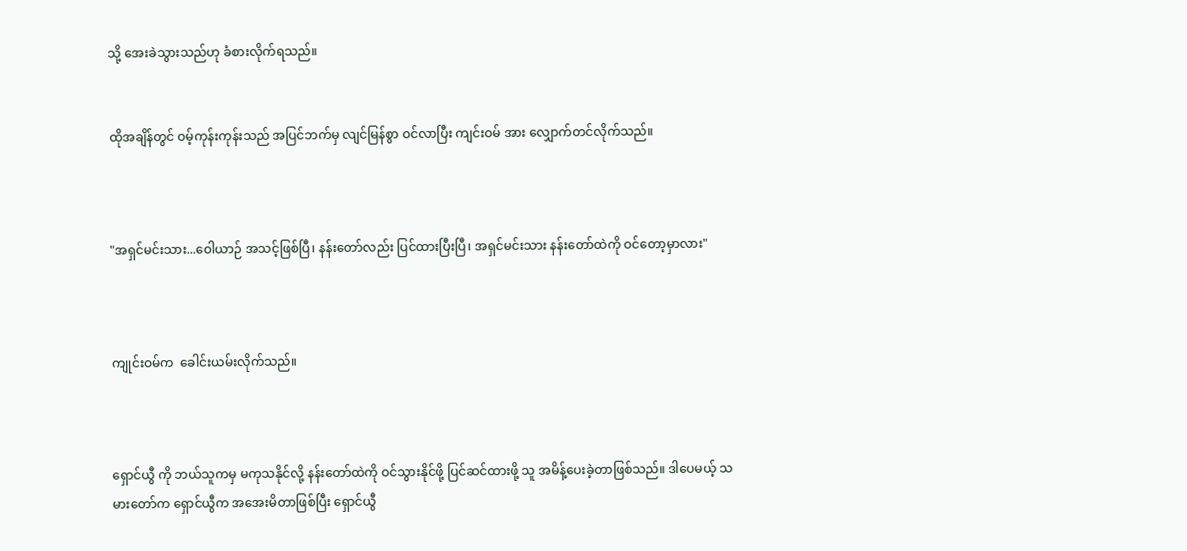သို့ အေးခဲသွားသည်ဟု ခံစားလိုက်ရသည်။


ထိုအချိန်တွင် ဝမ့်ကုန်းကုန်းသည် အပြင်ဘက်မှ လျင်မြန်စွာ ဝင်လာပြီး ကျင်းဝမ် အား လျှောက်တင်လိုက်သည်။



"အရှင်မင်းသား...ဝေါယာဉ် အသင့်ဖြစ်ပြီ၊ နန်းတော်လည်း ပြင်ထားပြီးပြီ၊ အရှင်မင်းသား နန်းတော်ထဲကို ဝင်တော့မှာလား"



ကျုင်းဝမ်က  ခေါင်းယမ်းလိုက်သည်။



ရှောင်ယွီ ကို ဘယ်သူကမှ မကုသနိုင်လို့ နန်းတော်ထဲကို ဝင်သွားနိုင်ဖို့ ပြင်ဆင်ထားဖို့ သူ အမိန့်ပေးခဲ့တာဖြစ်သည်။ ဒါပေမယ့် သမားတော်က ရှောင်ယွီက အအေးမိတာဖြစ်ပြီး ရှောင်ယွီ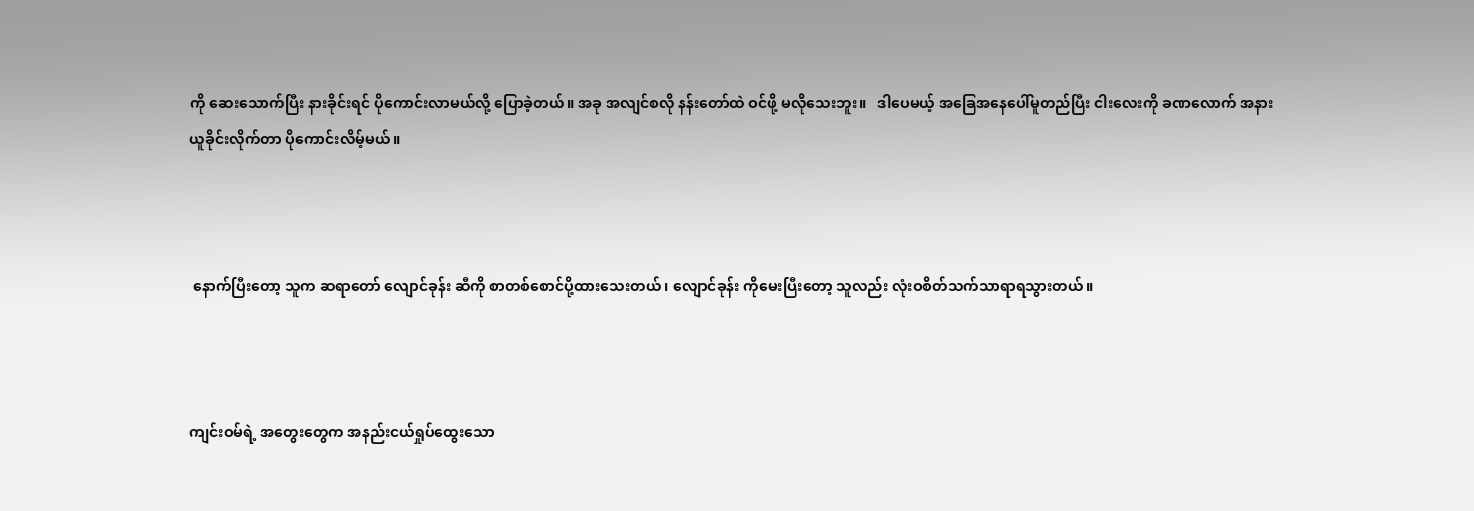ကို ဆေးသောက်ပြီး နားခိုင်းရင် ပိုကောင်းလာမယ်လို့ ပြောခဲ့တယ်။ အခု အလျင်စလို နန်းတော်ထဲ ဝင်ဖို့ မလိုသေးဘူး။   ဒါပေမယ့် အခြေအနေပေါ်မူတည်ပြီး ငါးလေးကို ခဏလောက် အနားယူခိုင်းလိုက်တာ ပိုကောင်းလိမ့်မယ်။



 နောက်ပြီးတော့ သူက ဆရာတော် လျောင်ခုန်း ဆီကို စာတစ်စောင်ပို့ထားသေးတယ်၊ လျောင်ခုန်း ကိုမေးပြီးတော့ သူလည်း လုံးဝစိတ်သက်သာရာရသွားတယ်။



ကျင်းဝမ်ရဲ့ အတွေးတွေက အနည်းငယ်ရှုပ်ထွေးသော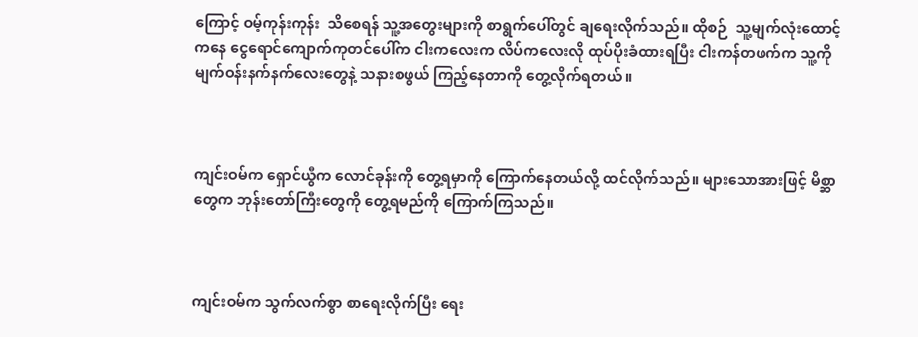ကြောင့် ဝမ့်ကုန်းကုန်း  သိစေရန် သူ့အတွေးများကို စာရွက်ပေါ်တွင် ချရေးလိုက်သည်။ ထိုစဉ်  သူ့မျက်လုံးထောင့်ကနေ ငွေရောင်ကျောက်ကုတင်ပေါ်က ငါးကလေးက လိပ်ကလေးလို ထုပ်ပိုးခံထားရပြီး ငါးကန်တဖက်က သူ့ကို မျက်ဝန်းနက်နက်လေးတွေနဲ့ သနားစဖွယ် ကြည့်နေတာကို တွေ့လိုက်ရတယ်။



ကျင်းဝမ်က ရှောင်ယွီက လောင်ခုန်းကို တွေ့ရမှာကို ကြောက်နေတယ်လို့ ထင်လိုက်သည်။ များသောအားဖြင့် မိစ္ဆာတွေက ဘုန်းတော်ကြီးတွေကို တွေ့ရမည်ကို ကြောက်ကြသည်။



ကျင်းဝမ်က သွက်လက်စွာ စာရေးလိုက်ပြီး ရေး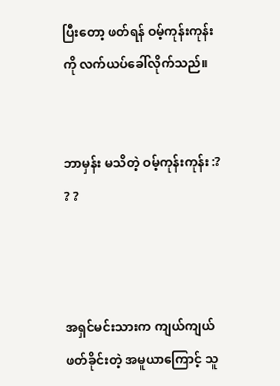ပြီးတော့ ဖတ်ရန် ဝမ့်ကုန်းကုန်းကို လက်ယပ်ခေါ်လိုက်သည်။


ဘာမှန်း မသိတဲ့ ဝမ့်ကုန်းကုန်း :? ? ?



အရှင်မင်းသားက ကျယ်ကျယ်ဖတ်ခိုင်းတဲ့ အမူယာကြောင့် သူ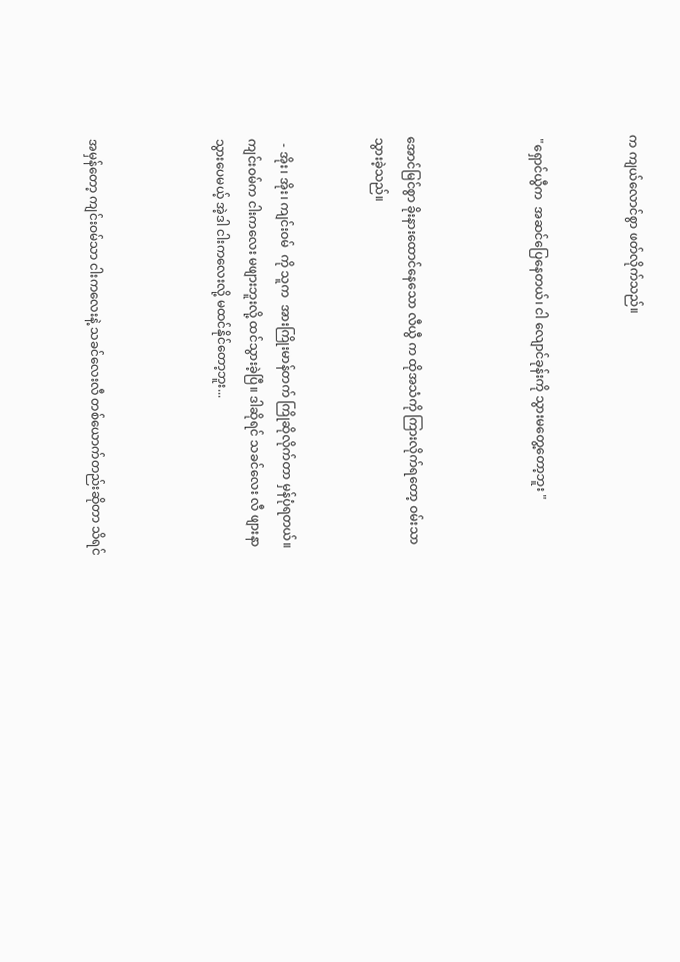က ကျယ်လောင်စွာ ဖတ်လိုက်သည်။


 "ရှောင်ယွီက  အဆင်ပြေနေတယ်၊ ငါ လျောင်ခုန်းကို သွားမတွေ့တော့ဘူး "



အောင်မြင်စွာ ခိုးနားထောင်နေသော လီယွီ က ထိုအသံကို ကြားလိုက်ရတော့ ဝမ်းသာသွားခဲ့သည်။


  - အိုး၊ အိုး၊ ကျင်းဝမ်  ကို သူက  အားကြိုးမာန်တက် ကြိုဆိုလိုက်တာ မှန်ပုံရတယ်။ ကျင်းဝမ်က ငါးကလေး မဖျားဘူးလို့ ထင်သွားခဲ့ပြီ။ ဒါဆိုရင် သခင်လေး လီ ဖျားနာသွားပေမယ့် အဲ့ဒါ ငါးကလေးလို့ မထင်နိုင်တော့ဘူး...



အမှန်တော့ ကျင်းဝမ်သာ ငါးကလေးနဲ့ သခင်လေးလီ တစ်ယောက်တည်းဆိုတာ သိရင်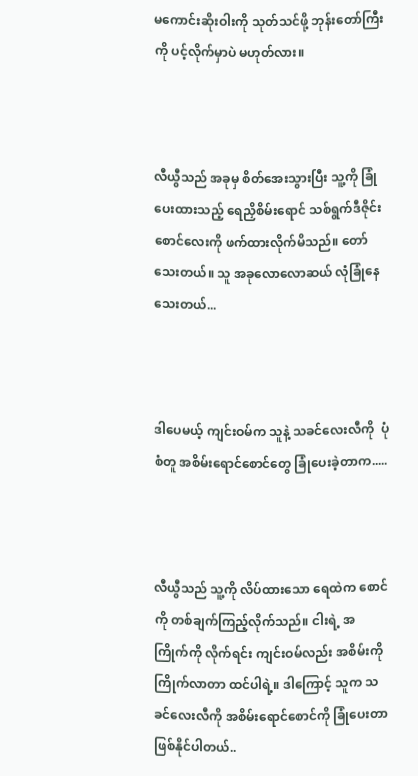မကောင်းဆိုးဝါးကို သုတ်သင်ဖို့ ဘုန်းတော်ကြီးကို ပင့်လိုက်မှာပဲ မဟုတ်လား။



လီယွီသည် အခုမှ စိတ်အေးသွားပြီး သူ့ကို ခြုံပေးထားသည့် ရေညှိစိမ်းရောင် သစ်ရွက်ဒီဇိုင်းစောင်လေးကို ဖက်ထားလိုက်မိသည်။ တော်သေးတယ်။ သူ အခုလောလောဆယ် လုံခြုံနေသေးတယ်...



ဒါပေမယ့် ကျင်းဝမ်က သူနဲ့ သခင်လေးလီကို  ပုံစံတူ အစိမ်းရောင်စောင်တွေ ခြုံပေးခဲ့တာက.....



လီယွီသည် သူ့ကို လိပ်ထားသော ရေထဲက စောင်ကို တစ်ချက်ကြည့်လိုက်သည်။ ငါးရဲ့ အကြိုက်ကို လိုက်ရင်း ကျင်းဝမ်လည်း အစိမ်းကို ကြိုက်လာတာ ထင်ပါရဲ့။ ဒါကြောင့် သူက သခင်လေးလီကို အစိမ်းရောင်စောင်ကို ခြုံပေးတာ ဖြစ်နိုင်ပါတယ်..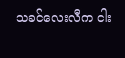သခင်လေးလီက ငါး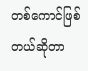တစ်ကောင်ဖြစ်တယ်ဆိုတာ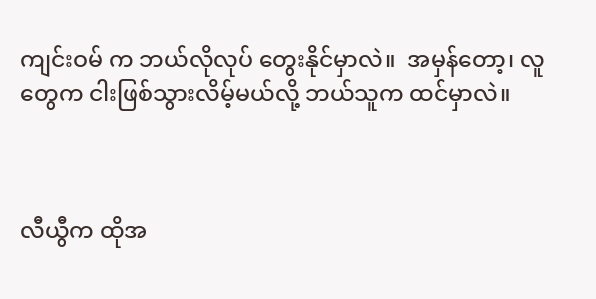ကျင်းဝမ် က ဘယ်လိုလုပ် တွေးနိုင်မှာလဲ။  အမှန်တော့၊ လူတွေက ငါးဖြစ်သွားလိမ့်မယ်လို့ ဘယ်သူက ထင်မှာလဲ။



လီယွီက ထိုအ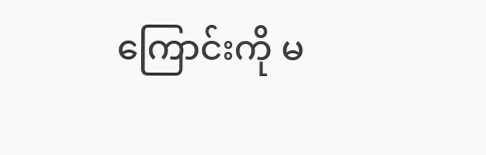ကြောင်းကို မ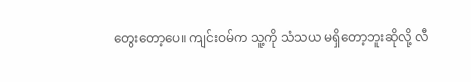တွေးတော့ပေ။ ကျင်းဝမ်က သူ့ကို သံသယ မရှိတော့ဘူးဆိုလို့ လီ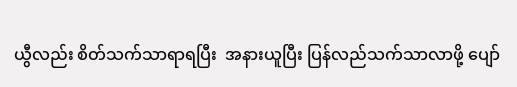ယွီလည်း စိတ်သက်သာရာရပြီး  အနားယူပြီး ပြန်လည်သက်သာလာဖို့ ပျော်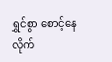ရွှင်စွာ စောင့်နေလိုက်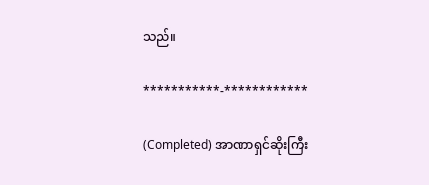သည်။

***********-************

(Completed) အာဏာရှင်ဆိုးကြီး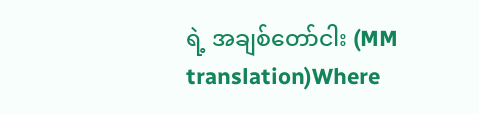ရဲ့ အချစ်တော်ငါး (MM translation)Where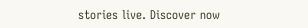stories live. Discover now